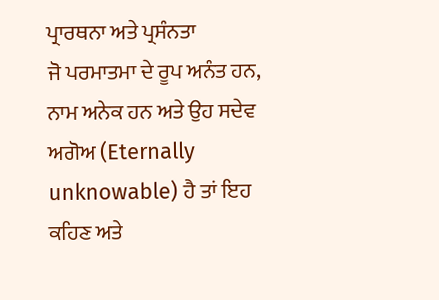ਪ੍ਰਾਰਥਨਾ ਅਤੇ ਪ੍ਰਸੰਨਤਾ
ਜੋ ਪਰਮਾਤਮਾ ਦੇ ਰੂਪ ਅਨੰਤ ਹਨ, ਨਾਮ ਅਨੇਕ ਹਨ ਅਤੇ ਉਹ ਸਦੇਵ ਅਗੋਅ (Eternally unknowable) ਹੈ ਤਾਂ ਇਹ ਕਹਿਣ ਅਤੇ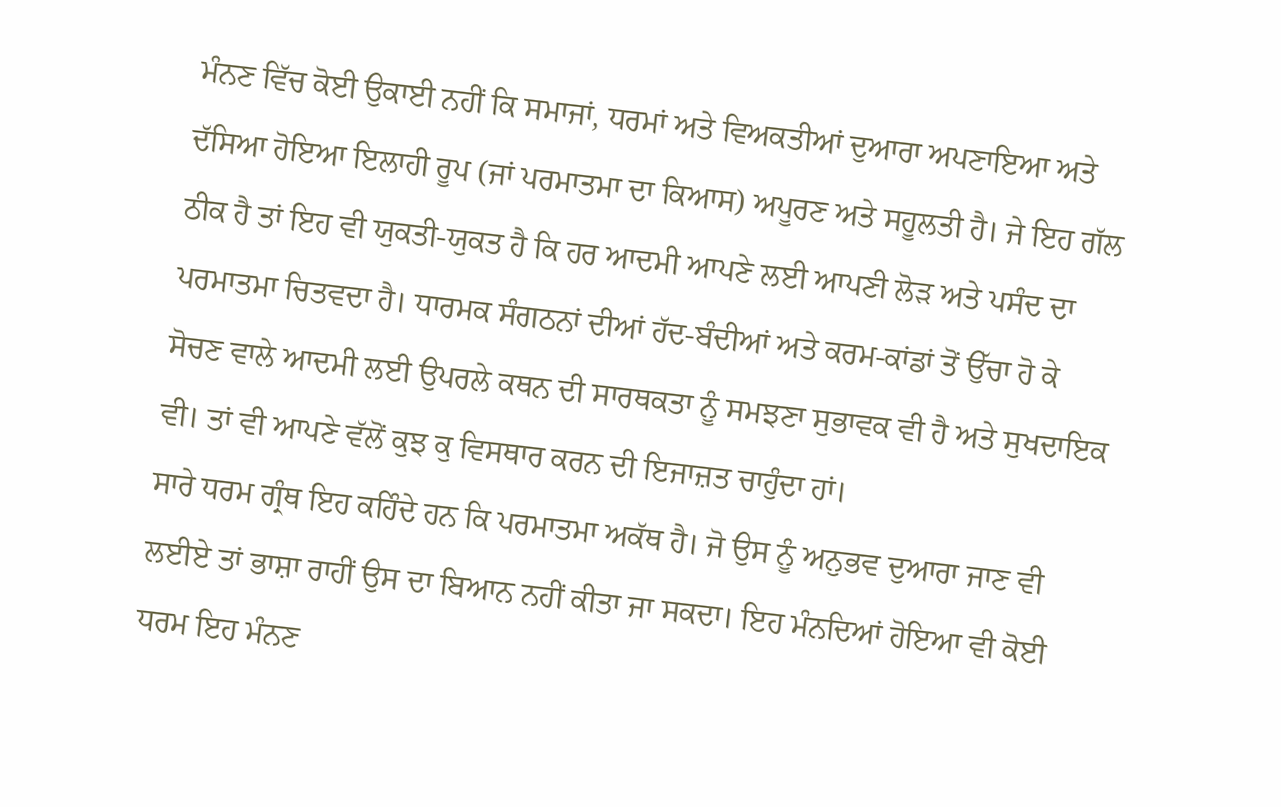ਮੰਨਣ ਵਿੱਚ ਕੋਈ ਉਕਾਈ ਨਹੀਂ ਕਿ ਸਮਾਜਾਂ, ਧਰਮਾਂ ਅਤੇ ਵਿਅਕਤੀਆਂ ਦੁਆਰਾ ਅਪਣਾਇਆ ਅਤੇ ਦੱਸਿਆ ਹੋਇਆ ਇਲਾਹੀ ਰੂਪ (ਜਾਂ ਪਰਮਾਤਮਾ ਦਾ ਕਿਆਸ) ਅਪੂਰਣ ਅਤੇ ਸਹੂਲਤੀ ਹੈ। ਜੇ ਇਹ ਗੱਲ ਠੀਕ ਹੈ ਤਾਂ ਇਹ ਵੀ ਯੁਕਤੀ-ਯੁਕਤ ਹੈ ਕਿ ਹਰ ਆਦਮੀ ਆਪਣੇ ਲਈ ਆਪਣੀ ਲੋੜ ਅਤੇ ਪਸੰਦ ਦਾ ਪਰਮਾਤਮਾ ਚਿਤਵਦਾ ਹੈ। ਧਾਰਮਕ ਸੰਗਠਨਾਂ ਦੀਆਂ ਹੱਦ-ਬੰਦੀਆਂ ਅਤੇ ਕਰਮ-ਕਾਂਡਾਂ ਤੋਂ ਉੱਚਾ ਹੋ ਕੇ ਸੋਚਣ ਵਾਲੇ ਆਦਮੀ ਲਈ ਉਪਰਲੇ ਕਥਨ ਦੀ ਸਾਰਥਕਤਾ ਨੂੰ ਸਮਝਣਾ ਸੁਭਾਵਕ ਵੀ ਹੈ ਅਤੇ ਸੁਖਦਾਇਕ ਵੀ। ਤਾਂ ਵੀ ਆਪਣੇ ਵੱਲੋਂ ਕੁਝ ਕੁ ਵਿਸਥਾਰ ਕਰਨ ਦੀ ਇਜਾਜ਼ਤ ਚਾਹੁੰਦਾ ਹਾਂ।
ਸਾਰੇ ਧਰਮ ਗ੍ਰੰਥ ਇਹ ਕਹਿੰਦੇ ਹਨ ਕਿ ਪਰਮਾਤਮਾ ਅਕੱਥ ਹੈ। ਜੋ ਉਸ ਨੂੰ ਅਨੁਭਵ ਦੁਆਰਾ ਜਾਣ ਵੀ ਲਈਏ ਤਾਂ ਭਾਸ਼ਾ ਰਾਹੀਂ ਉਸ ਦਾ ਬਿਆਨ ਨਹੀਂ ਕੀਤਾ ਜਾ ਸਕਦਾ। ਇਹ ਮੰਨਦਿਆਂ ਹੋਇਆ ਵੀ ਕੋਈ ਧਰਮ ਇਹ ਮੰਨਣ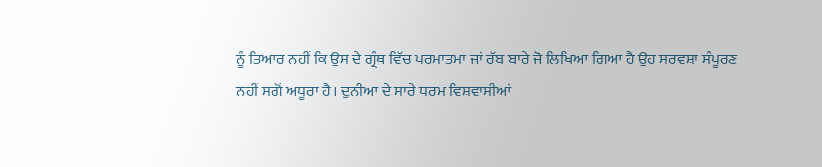ਨੂੰ ਤਿਆਰ ਨਹੀਂ ਕਿ ਉਸ ਦੇ ਗ੍ਰੰਥ ਵਿੱਚ ਪਰਮਾਤਮਾ ਜਾਂ ਰੱਬ ਬਾਰੇ ਜੋ ਲਿਖਿਆ ਗਿਆ ਹੈ ਉਹ ਸਰਵਸ਼ਾ ਸੰਪੂਰਣ ਨਹੀਂ ਸਗੋਂ ਅਧੂਰਾ ਹੈ। ਦੁਨੀਆ ਦੇ ਸਾਰੇ ਧਰਮ ਵਿਸ਼ਵਾਸੀਆਂ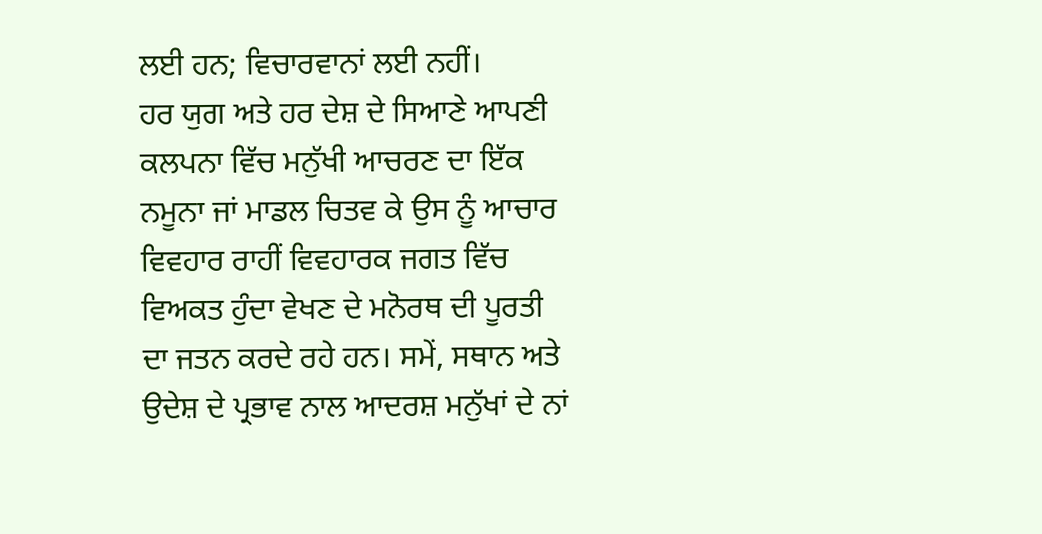ਲਈ ਹਨ; ਵਿਚਾਰਵਾਨਾਂ ਲਈ ਨਹੀਂ।
ਹਰ ਯੁਗ ਅਤੇ ਹਰ ਦੇਸ਼ ਦੇ ਸਿਆਣੇ ਆਪਣੀ ਕਲਪਨਾ ਵਿੱਚ ਮਨੁੱਖੀ ਆਚਰਣ ਦਾ ਇੱਕ ਨਮੂਨਾ ਜਾਂ ਮਾਡਲ ਚਿਤਵ ਕੇ ਉਸ ਨੂੰ ਆਚਾਰ ਵਿਵਹਾਰ ਰਾਹੀਂ ਵਿਵਹਾਰਕ ਜਗਤ ਵਿੱਚ ਵਿਅਕਤ ਹੁੰਦਾ ਵੇਖਣ ਦੇ ਮਨੋਰਥ ਦੀ ਪੂਰਤੀ ਦਾ ਜਤਨ ਕਰਦੇ ਰਹੇ ਹਨ। ਸਮੇਂ, ਸਥਾਨ ਅਤੇ ਉਦੇਸ਼ ਦੇ ਪ੍ਰਭਾਵ ਨਾਲ ਆਦਰਸ਼ ਮਨੁੱਖਾਂ ਦੇ ਨਾਂ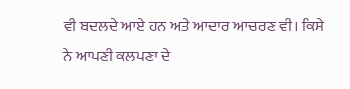ਵੀ ਬਦਲਦੇ ਆਏ ਹਨ ਅਤੇ ਆਦਾਰ ਆਚਰਣ ਵੀ। ਕਿਸੇ ਨੇ ਆਪਣੀ ਕਲਪਣਾ ਦੇ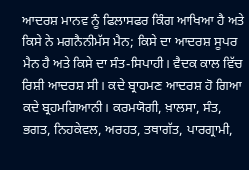ਆਦਰਸ਼ ਮਾਨਵ ਨੂੰ ਫਿਲਾਸਫਰ ਕਿੰਗ ਆਖਿਆ ਹੈ ਅਤੇ ਕਿਸੇ ਨੇ ਮਗਨੈਨੀਮੱਸ ਮੈਨ; ਕਿਸੇ ਦਾ ਆਦਰਸ਼ ਸੂਪਰ ਮੈਨ ਹੈ ਅਤੇ ਕਿਸੇ ਦਾ ਸੰਤ-ਸਿਪਾਹੀ। ਵੈਦਕ ਕਾਲ ਵਿੱਚ ਰਿਸ਼ੀ ਆਦਰਸ਼ ਸੀ। ਕਦੇ ਬ੍ਰਾਹਮਣ ਆਦਰਸ਼ ਹੋ ਗਿਆ ਕਦੇ ਬ੍ਰਹਮਗਿਆਨੀ। ਕਰਮਯੋਗੀ, ਖ਼ਾਲਸਾ, ਸੰਤ, ਭਗਤ, ਨਿਹਕੇਵਲ, ਅਰਹਤ, ਤਥਾਗੱਤ, ਪਾਰਗ੍ਰਾਮੀ,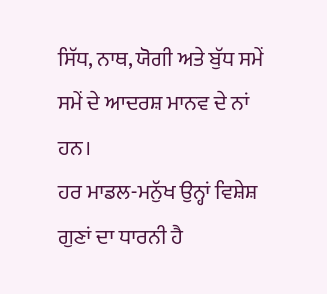ਸਿੱਧ, ਨਾਥ, ਯੋਗੀ ਅਤੇ ਬੁੱਧ ਸਮੇਂ ਸਮੇਂ ਦੇ ਆਦਰਸ਼ ਮਾਨਵ ਦੇ ਨਾਂ ਹਨ।
ਹਰ ਮਾਡਲ-ਮਨੁੱਖ ਉਨ੍ਹਾਂ ਵਿਸ਼ੇਸ਼ ਗੁਣਾਂ ਦਾ ਧਾਰਨੀ ਹੈ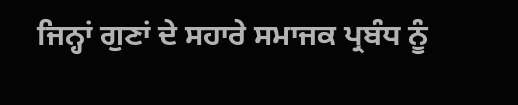ਜਿਨ੍ਹਾਂ ਗੁਣਾਂ ਦੇ ਸਹਾਰੇ ਸਮਾਜਕ ਪ੍ਰਬੰਧ ਨੂੰ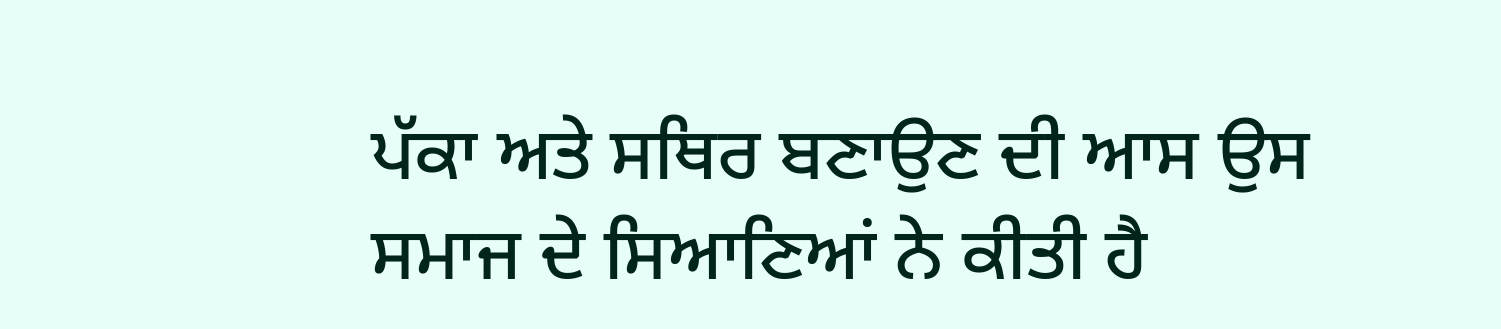ਪੱਕਾ ਅਤੇ ਸਥਿਰ ਬਣਾਉਣ ਦੀ ਆਸ ਉਸ ਸਮਾਜ ਦੇ ਸਿਆਣਿਆਂ ਨੇ ਕੀਤੀ ਹੈ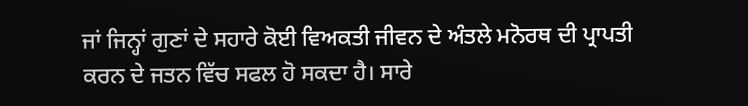ਜਾਂ ਜਿਨ੍ਹਾਂ ਗੁਣਾਂ ਦੇ ਸਹਾਰੇ ਕੋਈ ਵਿਅਕਤੀ ਜੀਵਨ ਦੇ ਅੰਤਲੇ ਮਨੋਰਥ ਦੀ ਪ੍ਰਾਪਤੀ ਕਰਨ ਦੇ ਜਤਨ ਵਿੱਚ ਸਫਲ ਹੋ ਸਕਦਾ ਹੈ। ਸਾਰੇ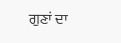ਗੁਣਾਂ ਦਾ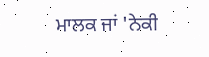ਮਾਲਕ ਜਾਂ 'ਨੇਕੀ